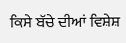ਕਿਸੇ ਬੱਚੇ ਦੀਆਂ ਵਿਸ਼ੇਸ਼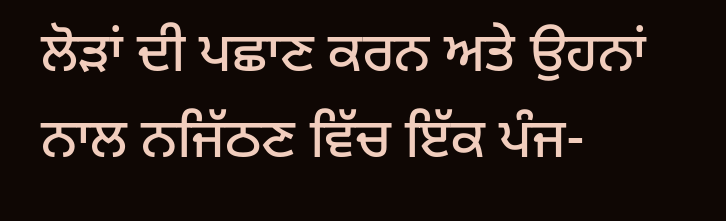ਲੋੜਾਂ ਦੀ ਪਛਾਣ ਕਰਨ ਅਤੇ ਉਹਨਾਂ ਨਾਲ ਨਜਿੱਠਣ ਵਿੱਚ ਇੱਕ ਪੰਜ-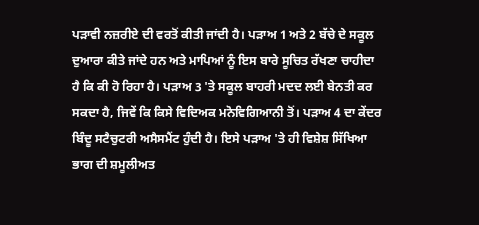ਪੜਾਵੀ ਨਜ਼ਰੀਏ ਦੀ ਵਰਤੋਂ ਕੀਤੀ ਜਾਂਦੀ ਹੈ। ਪੜਾਅ 1 ਅਤੇ 2 ਬੱਚੇ ਦੇ ਸਕੂਲ ਦੁਆਰਾ ਕੀਤੇ ਜਾਂਦੇ ਹਨ ਅਤੇ ਮਾਪਿਆਂ ਨੂੰ ਇਸ ਬਾਰੇ ਸੂਚਿਤ ਰੱਖਣਾ ਚਾਹੀਦਾ ਹੈ ਕਿ ਕੀ ਹੋ ਰਿਹਾ ਹੈ। ਪੜਾਅ 3 'ਤੇ ਸਕੂਲ ਬਾਹਰੀ ਮਦਦ ਲਈ ਬੇਨਤੀ ਕਰ ਸਕਦਾ ਹੈ, ਜਿਵੇਂ ਕਿ ਕਿਸੇ ਵਿਦਿਅਕ ਮਨੋਵਿਗਿਆਨੀ ਤੋਂ। ਪੜਾਅ 4 ਦਾ ਕੇਂਦਰ ਬਿੰਦੂ ਸਟੈਚੁਟਰੀ ਅਸੈਸਮੈਂਟ ਹੁੰਦੀ ਹੈ। ਇਸੇ ਪੜਾਅ 'ਤੇ ਹੀ ਵਿਸ਼ੇਸ਼ ਸਿੱਖਿਆ ਭਾਗ ਦੀ ਸ਼ਮੂਲੀਅਤ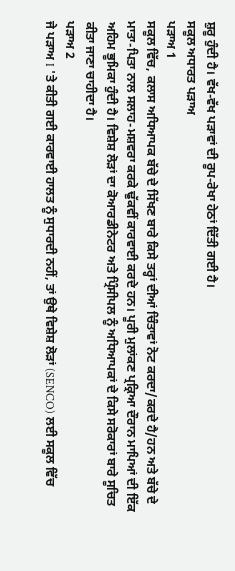ਸ਼ੁਰੂ ਹੁੰਦੀ ਹੈ। ਵੱਖ-ਵੱਖ ਪੜਾਵਾਂ ਦੀ ਰੂਪ-ਰੇਖਾ ਹੇਠਾਂ ਦਿੱਤੀ ਗਈ ਹੈ।
ਸਕੂਲ ਅਧਾਰਤ ਪੜਾਅ
ਪੜਾਅ 1
ਸਕੂਲ ਵਿੱਚ, ਕਲਾਸ ਅਧਿਆਪਕ ਬੱਚੇ ਦੇ ਸਿੱਖਣ ਬਾਰੇ ਕਿਸੇ ਤਰ੍ਹਾਂ ਦੀਆਂ ਚਿੰਤਾਵਾਂ ਨੋਟ ਕਰਦਾ/ਕਰਦੇ ਹੈ/ਹਨ ਅਤੇ ਬੱਚੇ ਦੇ ਮਾਤਾ-ਪਿਤਾ ਨਾਲ ਸਲਾਹ-ਮਸ਼ਵਰਾ ਕਰਕੇ ਢੁੱਕਵੀਂ ਕਾਰਵਾਈ ਕਰਦੇ ਹਨ। ਪੂਰੀ ਮੁਲਾਂਕਣ ਪ੍ਰਕ੍ਰਿਆ ਦੌਰਾਨ ਮਾਪਿਆਂ ਦੀ ਇੱਕ ਅਹਿਮ ਭੂਮਿਕਾ ਹੁੰਦੀ ਹੈ। ਵਿਸ਼ੇਸ਼ ਲੋੜਾਂ ਦਾ ਕੋਆਰਡੀਨੇਟਰ ਅਤੇ ਪ੍ਰਿੰਸੀਪਲ ਨੂੰ ਅਧਿਆਪਕਾਂ ਦੇ ਕਿਸੇ ਸਰੋਕਾਰਾਂ ਬਾਰੇ ਸੂਚਿਤ ਕੀਤਾ ਜਾਣਾ ਚਾਹੀਦਾ ਹੈ।
ਪੜਾਅ 2
ਜੇ ਪੜਾਅ I 'ਤੇ ਕੀਤੀ ਗਈ ਕਾਰਵਾਈ ਹਾਲਤ ਨੂੰ ਸੁਧਾਰਦੀ ਨਹੀਂ, ਤਾਂ ਉਥੇ ਵਿਸ਼ੇਸ਼ ਲੋੜਾਂ (SENCO) ਲਈ ਸਕੂਲ ਵਿੱਚ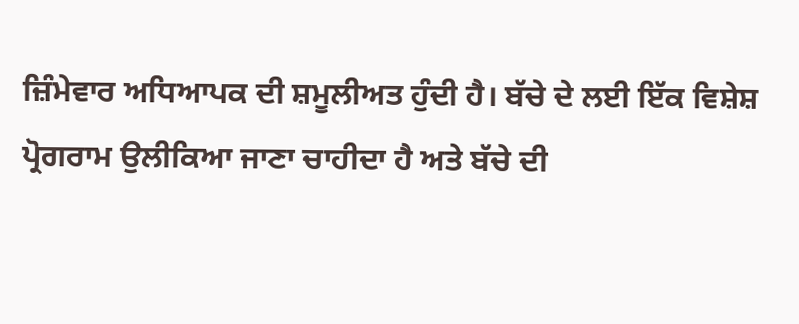ਜ਼ਿੰਮੇਵਾਰ ਅਧਿਆਪਕ ਦੀ ਸ਼ਮੂਲੀਅਤ ਹੁੰਦੀ ਹੈ। ਬੱਚੇ ਦੇ ਲਈ ਇੱਕ ਵਿਸ਼ੇਸ਼ ਪ੍ਰੋਗਰਾਮ ਉਲੀਕਿਆ ਜਾਣਾ ਚਾਹੀਦਾ ਹੈ ਅਤੇ ਬੱਚੇ ਦੀ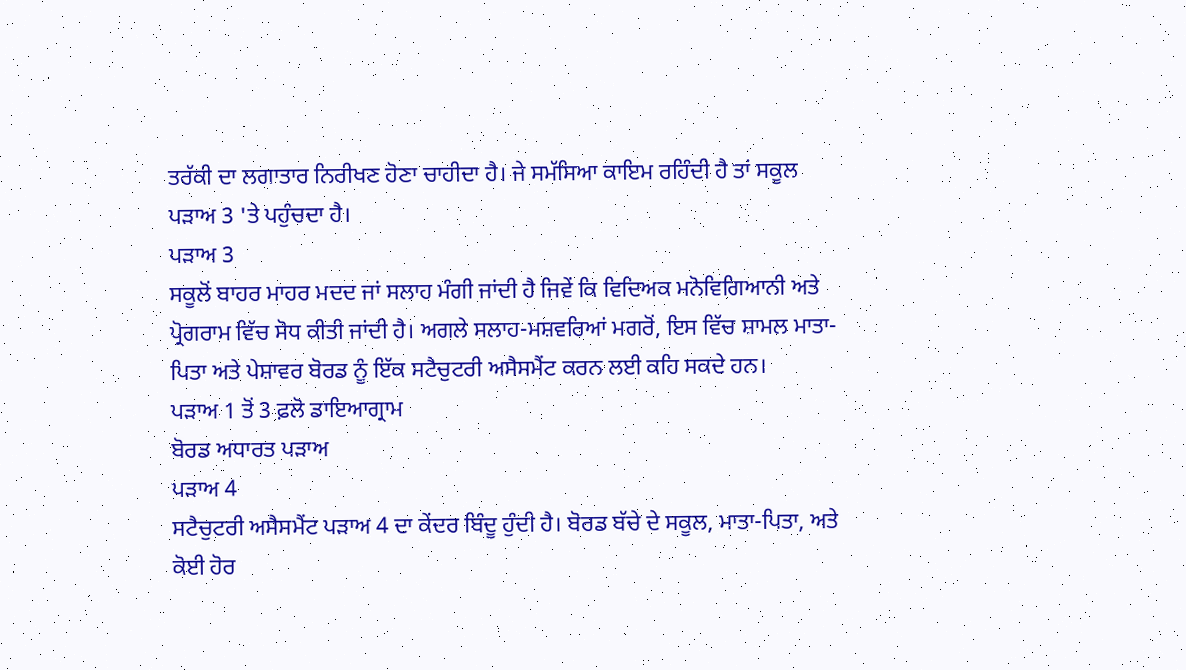ਤਰੱਕੀ ਦਾ ਲਗਾਤਾਰ ਨਿਰੀਖਣ ਹੋਣਾ ਚਾਹੀਦਾ ਹੈ। ਜੇ ਸਮੱਸਿਆ ਕਾਇਮ ਰਹਿੰਦੀ ਹੈ ਤਾਂ ਸਕੂਲ ਪੜਾਅ 3 'ਤੇ ਪਹੁੰਚਦਾ ਹੈ।
ਪੜਾਅ 3
ਸਕੂਲੋਂ ਬਾਹਰ ਮਾਹਰ ਮਦਦ ਜਾਂ ਸਲਾਹ ਮੰਗੀ ਜਾਂਦੀ ਹੈ ਜਿਵੇਂ ਕਿ ਵਿਦਿਅਕ ਮਨੋਵਿਗਿਆਨੀ ਅਤੇ ਪ੍ਰੋਗਰਾਮ ਵਿੱਚ ਸੋਧ ਕੀਤੀ ਜਾਂਦੀ ਹੈ। ਅਗਲੇ ਸਲਾਹ-ਮਸ਼ਵਰਿਆਂ ਮਗਰੋਂ, ਇਸ ਵਿੱਚ ਸ਼ਾਮਲ ਮਾਤਾ-ਪਿਤਾ ਅਤੇ ਪੇਸ਼ਾਵਰ ਬੋਰਡ ਨੂੰ ਇੱਕ ਸਟੈਚੁਟਰੀ ਅਸੈਸਮੈਂਟ ਕਰਨ ਲਈ ਕਹਿ ਸਕਦੇ ਹਨ।
ਪੜਾਅ 1 ਤੋਂ 3 ਫ਼ਲੋ ਡਾਇਆਗ੍ਰਾਮ
ਬੋਰਡ ਅਧਾਰਤ ਪੜਾਅ
ਪੜਾਅ 4
ਸਟੈਚੁਟਰੀ ਅਸੈਸਮੈਂਟ ਪੜਾਅ 4 ਦਾ ਕੇਂਦਰ ਬਿੰਦੂ ਹੁੰਦੀ ਹੈ। ਬੋਰਡ ਬੱਚੇ ਦੇ ਸਕੂਲ, ਮਾਤਾ-ਪਿਤਾ, ਅਤੇ ਕੋਈ ਹੋਰ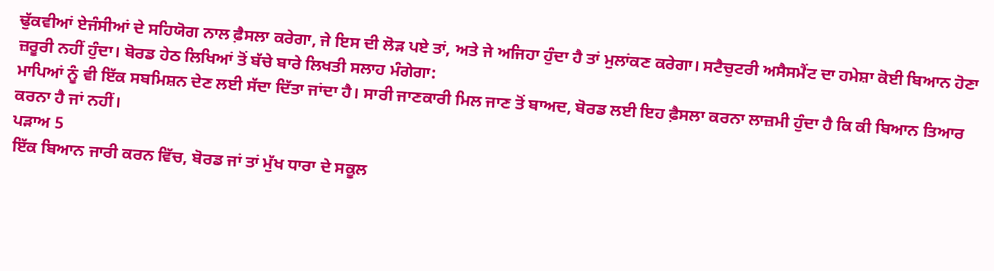ਢੁੱਕਵੀਆਂ ਏਜੰਸੀਆਂ ਦੇ ਸਹਿਯੋਗ ਨਾਲ ਫ਼ੈਸਲਾ ਕਰੇਗਾ, ਜੇ ਇਸ ਦੀ ਲੋੜ ਪਏ ਤਾਂ, ਅਤੇ ਜੇ ਅਜਿਹਾ ਹੁੰਦਾ ਹੈ ਤਾਂ ਮੁਲਾਂਕਣ ਕਰੇਗਾ। ਸਟੈਚੁਟਰੀ ਅਸੈਸਮੈਂਟ ਦਾ ਹਮੇਸ਼ਾ ਕੋਈ ਬਿਆਨ ਹੋਣਾ ਜ਼ਰੂਰੀ ਨਹੀਂ ਹੁੰਦਾ। ਬੋਰਡ ਹੇਠ ਲਿਖਿਆਂ ਤੋਂ ਬੱਚੇ ਬਾਰੇ ਲਿਖਤੀ ਸਲਾਹ ਮੰਗੇਗਾ:
ਮਾਪਿਆਂ ਨੂੰ ਵੀ ਇੱਕ ਸਬਮਿਸ਼ਨ ਦੇਣ ਲਈ ਸੱਦਾ ਦਿੱਤਾ ਜਾਂਦਾ ਹੈ। ਸਾਰੀ ਜਾਣਕਾਰੀ ਮਿਲ ਜਾਣ ਤੋਂ ਬਾਅਦ, ਬੋਰਡ ਲਈ ਇਹ ਫ਼ੈਸਲਾ ਕਰਨਾ ਲਾਜ਼ਮੀ ਹੁੰਦਾ ਹੈ ਕਿ ਕੀ ਬਿਆਨ ਤਿਆਰ ਕਰਨਾ ਹੈ ਜਾਂ ਨਹੀਂ।
ਪੜਾਅ 5
ਇੱਕ ਬਿਆਨ ਜਾਰੀ ਕਰਨ ਵਿੱਚ, ਬੋਰਡ ਜਾਂ ਤਾਂ ਮੁੱਖ ਧਾਰਾ ਦੇ ਸਕੂਲ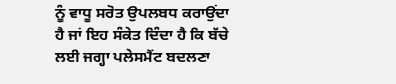ਨੂੰ ਵਾਧੂ ਸਰੋਤ ਉਪਲਬਧ ਕਰਾਉਂਦਾ ਹੈ ਜਾਂ ਇਹ ਸੰਕੇਤ ਦਿੰਦਾ ਹੈ ਕਿ ਬੱਚੇ ਲਈ ਜਗ੍ਹਾ ਪਲੇਸਮੈਂਟ ਬਦਲਣਾ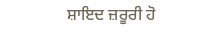ਸ਼ਾਇਦ ਜ਼ਰੂਰੀ ਹੋ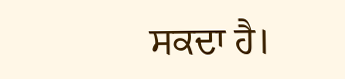ਸਕਦਾ ਹੈ।